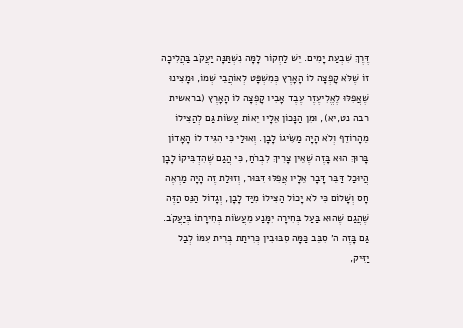דֶּרֶךְ שִׁבְעַת יָמִים. יֵשׁ לַחְקוֹר לָמָּה נִשְׁתַּנָּה יַעֲקֹב בַּהֲלִיכָה זוֹ שֶׁלֹּא קָפְצָה לוֹ הָאָרֶץ כְּמִשְׁפָּט לְאוֹהֲבֵי שְׁמוֹ, וּמָצִינוּ שֶׁאֲפִלּוּ לֶאֱלִיעֶזֶר עֶבֶד אָבִיו קָפְצָה לוֹ הָאָרֶץ (בראשית רבה נט,יא), וּמִן הַנָּכוֹן אֵלָיו יֵאוֹת עֲשׂוֹת גַּם לְהַצִּילוֹ מֵהָרוֹדֵף וְלֹא הָיָה מַשִּׂיגוֹ לָבָן. וְאוּלַי כִּי הִגִּיד לוֹ הָאָדוֹן בָּרוּךְ הוּא בָּזֶה שֶׁאֵין צָרִיךְ לִבְרֹחַ, כִּי הֲגַם שֶׁהִדְבִּיקוֹ לָבָן הֲיוּכַל דַּבֵּר דָּבָר אֵלָיו אֲפִלּוּ דִּבּוּר, וְזוּלַת זֶה הָיָה מַרְאֶה חָס וְשָׁלוֹם כִּי לֹא יָכוֹל הַצִּילוֹ מִיַּד לָבָן, וְגָדוֹל הַנֵּס הַזֶּה שֶׁהֲגַם שֶׁהוּא בַּעַל בְּחִירָה יִמָּנַע מֵעֲשׂוֹת בְּחִירָתוֹ בְּיַעֲקֹב.
גַּם בָּזֶה ה׳ סִבֵּב כַּמָּה סִבּוּבִין כְּרִיתַת בְּרִית עִמּוֹ לְבַל יַזִּיק,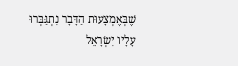שֶׁבְּאֶמְצָעוּת הַדָּבָר נִתְגַּבְּרוּ עָלָיו יִשְׂרָאֵל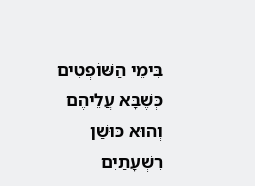בִּימֵי הַשּׁוֹפְטִים כְּשֶׁבָּא עֲלֵיהֶם וְהוּא כּוּשַׁן רִשְׁעָתַיִם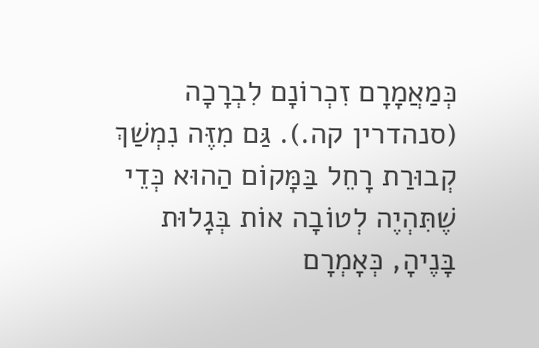כְּמַאֲמָרָם זִכְרוֹנָם לִבְרָכָה (סנהדרין קה.). גַּם מִזֶּה נִמְשַׁךְ קְבוּרַת רָחֵל בַּמָּקוֹם הַהוּא כְּדֵי שֶׁתִּהְיֶה לְטוֹבָה אוֹת בְּגָלוּת בָּנֶיהָ, כְּאָמְרָם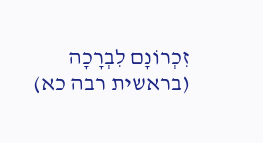זִכְרוֹנָם לִבְרָכָה (בראשית רבה כא)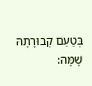בְּטַעַם קְבוּרָתָהּ שָׁמָּה: